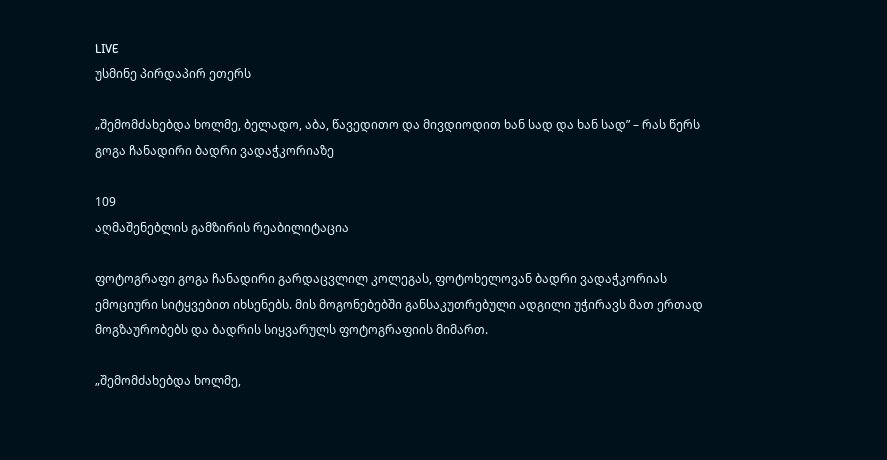LIVE
უსმინე პირდაპირ ეთერს

„შემომძახებდა ხოლმე, ბელადო, აბა, წავედითო და მივდიოდით ხან სად და ხან სად” – რას წერს გოგა ჩანადირი ბადრი ვადაჭკორიაზე

109
აღმაშენებლის გამზირის რეაბილიტაცია

ფოტოგრაფი გოგა ჩანადირი გარდაცვლილ კოლეგას, ფოტოხელოვან ბადრი ვადაჭკორიას ემოციური სიტყვებით იხსენებს. მის მოგონებებში განსაკუთრებული ადგილი უჭირავს მათ ერთად მოგზაურობებს და ბადრის სიყვარულს ფოტოგრაფიის მიმართ.

„შემომძახებდა ხოლმე,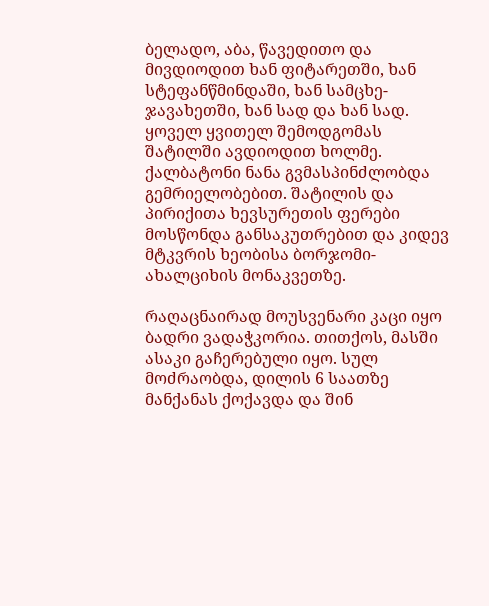ბელადო, აბა, წავედითო და მივდიოდით ხან ფიტარეთში, ხან სტეფანწმინდაში, ხან სამცხე-ჯავახეთში, ხან სად და ხან სად. ყოველ ყვითელ შემოდგომას შატილში ავდიოდით ხოლმე. ქალბატონი ნანა გვმასპინძლობდა გემრიელობებით. შატილის და პირიქითა ხევსურეთის ფერები მოსწონდა განსაკუთრებით და კიდევ მტკვრის ხეობისა ბორჯომი-ახალციხის მონაკვეთზე.

რაღაცნაირად მოუსვენარი კაცი იყო ბადრი ვადაჭკორია. თითქოს, მასში ასაკი გაჩერებული იყო. სულ მოძრაობდა, დილის 6 საათზე მანქანას ქოქავდა და შინ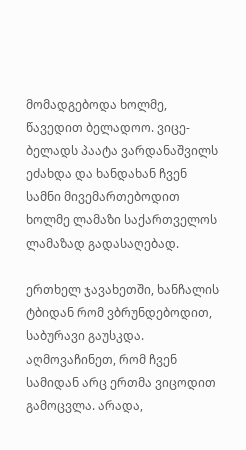მომადგებოდა ხოლმე, წავედით ბელადოო. ვიცე-ბელადს პაატა ვარდანაშვილს ეძახდა და ხანდახან ჩვენ სამნი მივემართებოდით ხოლმე ლამაზი საქართველოს ლამაზად გადასაღებად.

ერთხელ ჯავახეთში, ხანჩალის ტბიდან რომ ვბრუნდებოდით, საბურავი გაუსკდა. აღმოვაჩინეთ, რომ ჩვენ სამიდან არც ერთმა ვიცოდით გამოცვლა. არადა,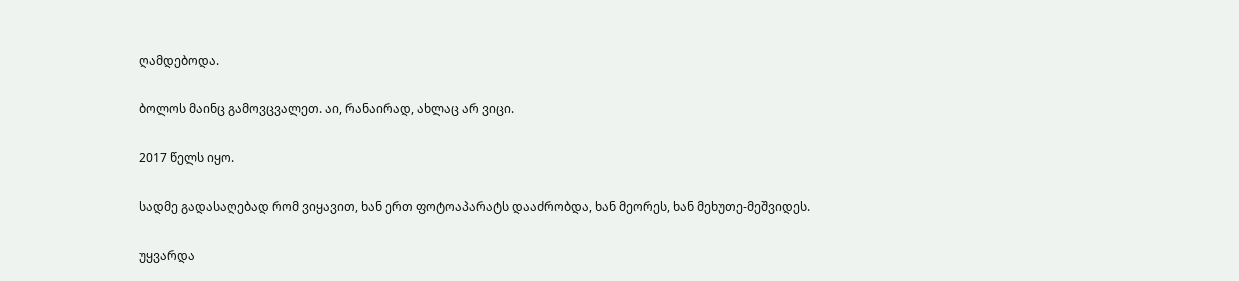ღამდებოდა.

ბოლოს მაინც გამოვცვალეთ. აი, რანაირად, ახლაც არ ვიცი.

2017 წელს იყო.

სადმე გადასაღებად რომ ვიყავით, ხან ერთ ფოტოაპარატს დააძრობდა, ხან მეორეს, ხან მეხუთე-მეშვიდეს.

უყვარდა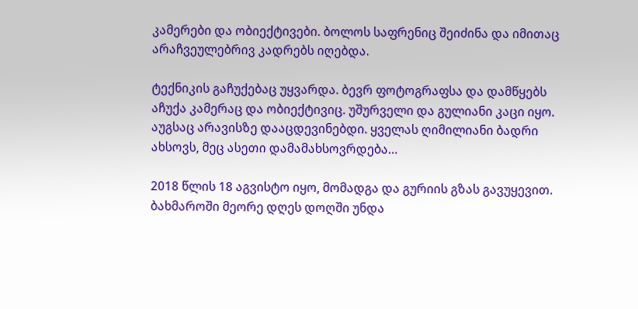კამერები და ობიექტივები. ბოლოს საფრენიც შეიძინა და იმითაც არაჩვეულებრივ კადრებს იღებდა.

ტექნიკის გაჩუქებაც უყვარდა. ბევრ ფოტოგრაფსა და დამწყებს აჩუქა კამერაც და ობიექტივიც. უშურველი და გულიანი კაცი იყო. აუგსაც არავისზე დააცდევინებდი. ყველას ღიმილიანი ბადრი ახსოვს, მეც ასეთი დამამახსოვრდება…

2018 წლის 18 აგვისტო იყო, მომადგა და გურიის გზას გავუყევით. ბახმაროში მეორე დღეს დოღში უნდა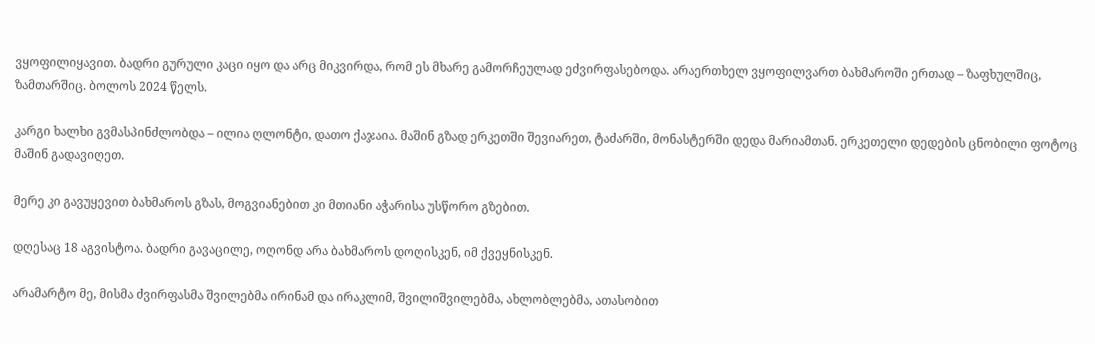ვყოფილიყავით. ბადრი გურული კაცი იყო და არც მიკვირდა, რომ ეს მხარე გამორჩეულად ეძვირფასებოდა. არაერთხელ ვყოფილვართ ბახმაროში ერთად – ზაფხულშიც, ზამთარშიც. ბოლოს 2024 წელს.

კარგი ხალხი გვმასპინძლობდა – ილია ღლონტი, დათო ქაჯაია. მაშინ გზად ერკეთში შევიარეთ, ტაძარში, მონასტერში დედა მარიამთან. ერკეთელი დედების ცნობილი ფოტოც მაშინ გადავიღეთ.

მერე კი გავუყევით ბახმაროს გზას, მოგვიანებით კი მთიანი აჭარისა უსწორო გზებით.

დღესაც 18 აგვისტოა. ბადრი გავაცილე, ოღონდ არა ბახმაროს დოღისკენ, იმ ქვეყნისკენ.

არამარტო მე, მისმა ძვირფასმა შვილებმა ირინამ და ირაკლიმ, შვილიშვილებმა, ახლობლებმა, ათასობით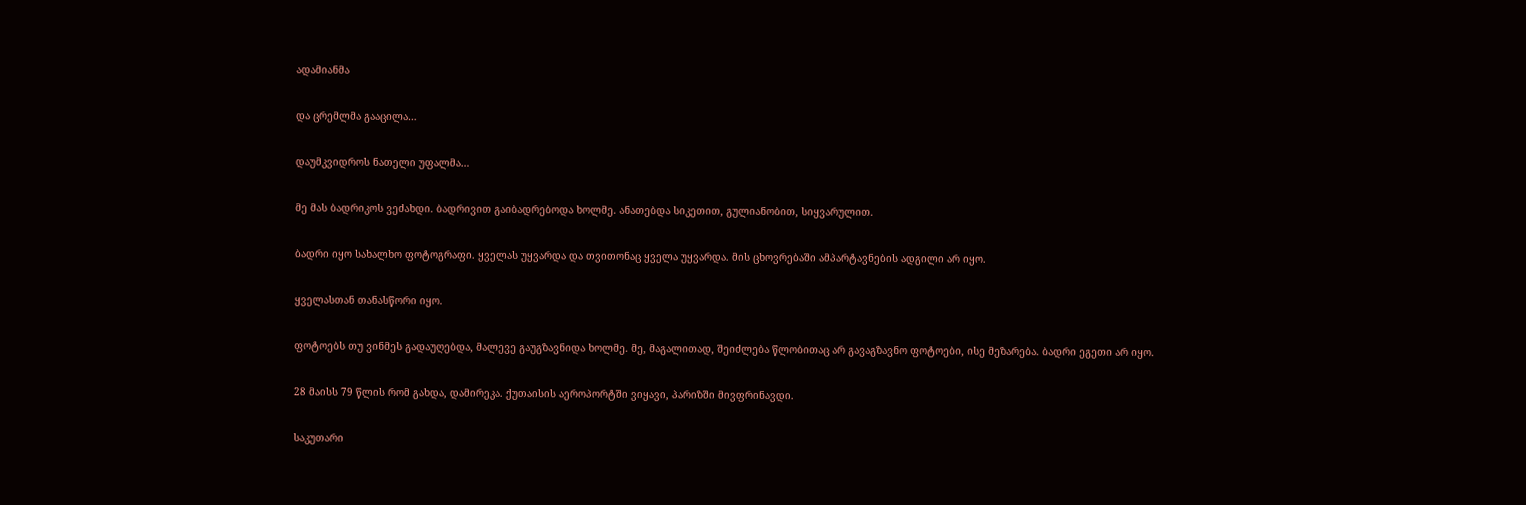ადამიანმა

და ცრემლმა გააცილა…

დაუმკვიდროს ნათელი უფალმა…

მე მას ბადრიკოს ვეძახდი. ბადრივით გაიბადრებოდა ხოლმე. ანათებდა სიკეთით, გულიანობით, სიყვარულით.

ბადრი იყო სახალხო ფოტოგრაფი. ყველას უყვარდა და თვითონაც ყველა უყვარდა. მის ცხოვრებაში ამპარტავნების ადგილი არ იყო.

ყველასთან თანასწორი იყო.

ფოტოებს თუ ვინმეს გადაუღებდა, მალევე გაუგზავნიდა ხოლმე. მე, მაგალითად, შეიძლება წლობითაც არ გავაგზავნო ფოტოები, ისე მეზარება. ბადრი ეგეთი არ იყო.

28 მაისს 79 წლის რომ გახდა, დამირეკა. ქუთაისის აეროპორტში ვიყავი, პარიზში მივფრინავდი.

საკუთარი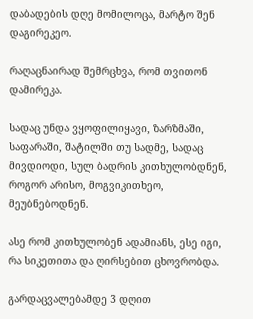დაბადების დღე მომილოცა, მარტო შენ დაგირეკეო.

რაღაცნაირად შემრცხვა, რომ თვითონ დამირეკა.

სადაც უნდა ვყოფილიყავი, ზარზმაში, საფარაში, შატილში თუ სადმე, სადაც მივდიოდი, სულ ბადრის კითხულობდნენ, როგორ არისო, მოგვიკითხეო, მეუბნებოდნენ.

ასე რომ კითხულობენ ადამიანს, ესე იგი, რა სიკეთითა და ღირსებით ცხოვრობდა.

გარდაცვალებამდე 3 დღით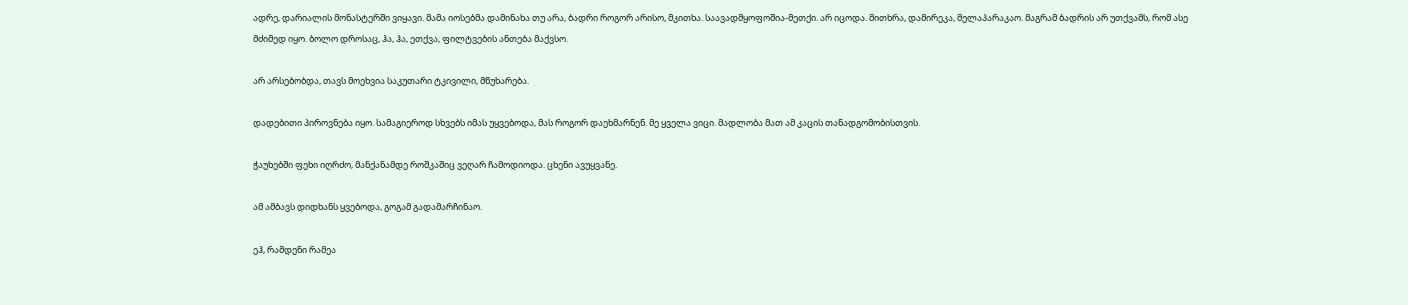ადრე, დარიალის მონასტერში ვიყავი. მამა იოსებმა დამინახა თუ არა, ბადრი როგორ არისო, მკითხა. საავადმყოფოშია-მეთქი. არ იცოდა. მითხრა, დამირეკა, მელაპარაკაო. მაგრამ ბადრის არ უთქვამს, რომ ასე მძიმედ იყო. ბოლო დროსაც, ჰა, ჰა, ეთქვა, ფილტვების ანთება მაქვსო.

არ არსებობდა, თავს მოეხვია საკუთარი ტკივილი, მწუხარება.

დადებითი პიროვნება იყო. სამაგიეროდ სხვებს იმას უყვებოდა, მას როგორ დაეხმარნენ. მე ყველა ვიცი. მადლობა მათ ამ კაცის თანადგომობისთვის.

ჭაუხებში ფეხი იღრძო, მანქანამდე როშკაშიც ვეღარ ჩამოდიოდა. ცხენი ავუყვანე.

ამ ამბავს დიდხანს ყვებოდა, გოგამ გადამარჩინაო.

ეჰ, რამდენი რამეა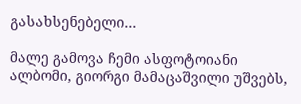გასახსენებელი…

მალე გამოვა ჩემი ასფოტოიანი ალბომი, გიორგი მამაცაშვილი უშვებს,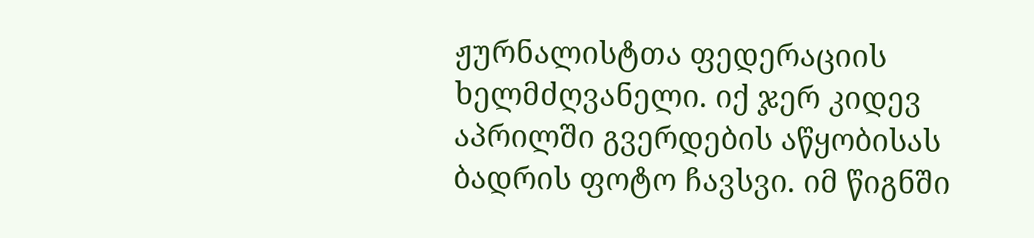ჟურნალისტთა ფედერაციის ხელმძღვანელი. იქ ჯერ კიდევ აპრილში გვერდების აწყობისას ბადრის ფოტო ჩავსვი. იმ წიგნში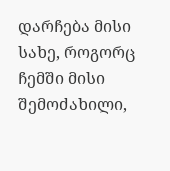დარჩება მისი სახე, როგორც ჩემში მისი შემოძახილი,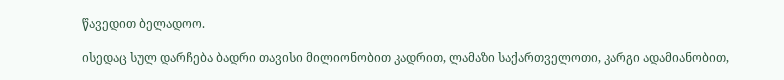წავედით ბელადოო.

ისედაც სულ დარჩება ბადრი თავისი მილიონობით კადრით, ლამაზი საქართველოთი, კარგი ადამიანობით,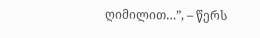ღიმილით…”, – წერს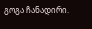გოგა ჩანადირი.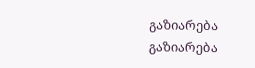გაზიარება
გაზიარება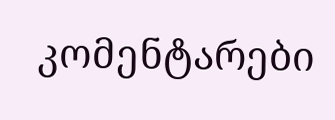კომენტარები